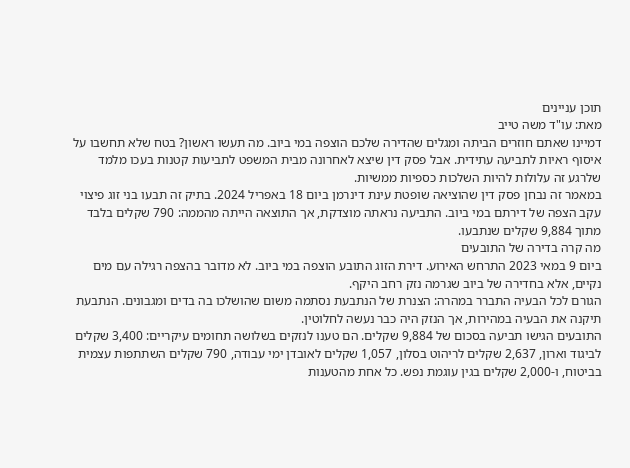תוכן עניינים
מאת: עו"ד משה טייב
דמיינו שאתם חוזרים הביתה ומגלים שהדירה שלכם הוצפה במי ביוב. מה תעשו ראשון? בטח שלא תחשבו על איסוף ראיות לתביעה עתידית. אבל פסק דין שיצא לאחרונה מבית המשפט לתביעות קטנות בעכו מלמד שלרגע זה עלולות להיות השלכות כספיות ממשיות.
במאמר זה נבחן פסק דין שהוציאה שופטת עינת דינרמן ביום 18 באפריל 2024. בתיק זה תבעו בני זוג פיצוי עקב הצפה של דירתם במי ביוב. התביעה נראתה מוצדקת, אך התוצאה הייתה מהממה: 790 שקלים בלבד מתוך 9,884 שקלים שנתבעו.
מה קרה בדירה של התובעים
ביום 9 במאי 2023 התרחש האירוע. דירת הזוג התובע הוצפה במי ביוב. לא מדובר בהצפה רגילה עם מים נקיים, אלא בחדירה של ביוב שגרמה נזק רחב היקף.
הגורם לכל הבעיה התברר במהרה: הצנרת של הנתבעת נסתמה משום שהושלכו בה בדים ומגבונים. הנתבעת תיקנה את הבעיה במהירות, אך הנזק היה כבר נעשה לחלוטין.
התובעים הגישו תביעה בסכום של 9,884 שקלים. הם טענו לנזקים בשלושה תחומים עיקריים: 3,400 שקלים לביגוד וארון, 2,637 שקלים לריהוט בסלון, 1,057 שקלים לאובדן ימי עבודה, 790 שקלים השתתפות עצמית בביטוח, ו-2,000 שקלים בגין עוגמת נפש. כל אחת מהטענות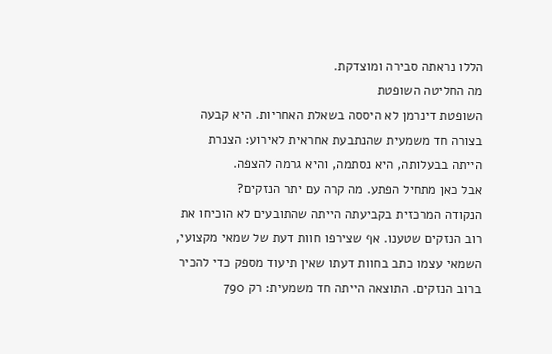הללו נראתה סבירה ומוצדקת.
מה החליטה השופטת
השופטת דינרמן לא היססה בשאלת האחריות. היא קבעה בצורה חד משמעית שהנתבעת אחראית לאירוע: הצנרת הייתה בבעלותה, היא נסתמה, והיא גרמה להצפה.
אבל כאן מתחיל הפתע. מה קרה עם יתר הנזקים?
הנקודה המרכזית בקביעתה הייתה שהתובעים לא הוכיחו את רוב הנזקים שטענו. אף שצירפו חוות דעת של שמאי מקצועי, השמאי עצמו כתב בחוות דעתו שאין תיעוד מספק כדי להכיר ברוב הנזקים. התוצאה הייתה חד משמעית: רק 790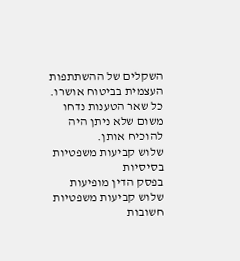השקלים של ההשתתפות העצמית בביטוח אושרו. כל שאר הטענות נדחו משום שלא ניתן היה להוכיח אותן.
שלוש קביעות משפטיות בסיסיות
בפסק הדין מופיעות שלוש קביעות משפטיות חשובות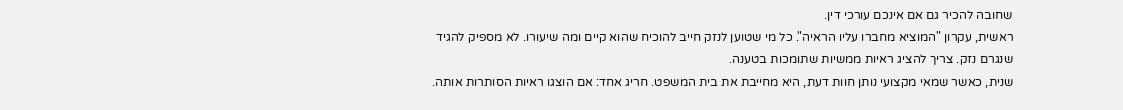שחובה להכיר גם אם אינכם עורכי דין.
ראשית, עקרון "המוציא מחברו עליו הראיה". כל מי שטוען לנזק חייב להוכיח שהוא קיים ומה שיעורו. לא מספיק להגיד שנגרם נזק. צריך להציג ראיות ממשיות שתומכות בטענה.
שנית, כאשר שמאי מקצועי נותן חוות דעת, היא מחייבת את בית המשפט. חריג אחד: אם הוצגו ראיות הסותרות אותה.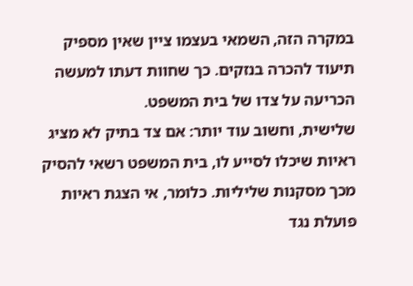במקרה הזה, השמאי בעצמו ציין שאין מספיק תיעוד להכרה בנזקים. כך שחוות דעתו למעשה הכריעה על צדו של בית המשפט.
שלישית, וחשוב עוד יותר: אם צד בתיק לא מציג ראיות שיכלו לסייע לו, בית המשפט רשאי להסיק מכך מסקנות שליליות. כלומר, אי הצגת ראיות פועלת נגד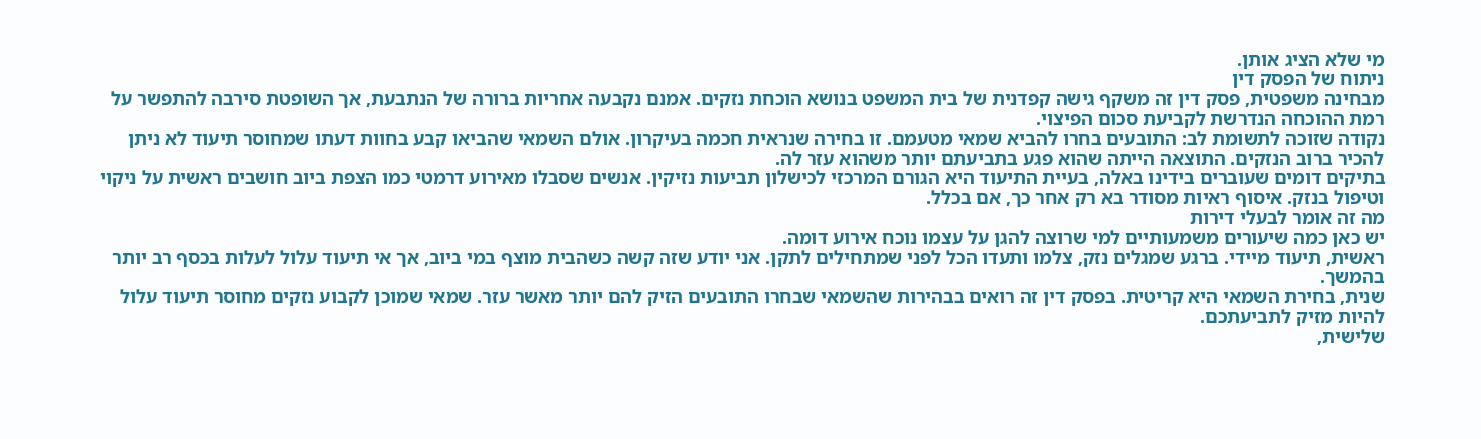מי שלא הציג אותן.
ניתוח של הפסק דין
מבחינה משפטית, פסק דין זה משקף גישה קפדנית של בית המשפט בנושא הוכחת נזקים. אמנם נקבעה אחריות ברורה של הנתבעת, אך השופטת סירבה להתפשר על רמת ההוכחה הנדרשת לקביעת סכום הפיצוי.
נקודה שזוכה לתשומת לב: התובעים בחרו להביא שמאי מטעמם. זו בחירה שנראית חכמה בעיקרון. אולם השמאי שהביאו קבע בחוות דעתו שמחוסר תיעוד לא ניתן להכיר ברוב הנזקים. התוצאה הייתה שהוא פגע בתביעתם יותר משהוא עזר לה.
בתיקים דומים שעוברים בידינו באלה, בעיית התיעוד היא הגורם המרכזי לכישלון תביעות נזיקין. אנשים שסבלו מאירוע דרמטי כמו הצפת ביוב חושבים ראשית על ניקוי וטיפול בנזק. איסוף ראיות מסודר בא רק אחר כך, אם בכלל.
מה זה אומר לבעלי דירות
יש כאן כמה שיעורים משמעותיים למי שרוצה להגן על עצמו נוכח אירוע דומה.
ראשית, תיעוד מיידי. ברגע שמגלים נזק, צלמו ותעדו הכל לפני שמתחילים לתקן. אני יודע שזה קשה כשהבית מוצף במי ביוב, אך אי תיעוד עלול לעלות בכסף רב יותר בהמשך.
שנית, בחירת השמאי היא קריטית. בפסק דין זה רואים בבהירות שהשמאי שבחרו התובעים הזיק להם יותר מאשר עזר. שמאי שמוכן לקבוע נזקים מחוסר תיעוד עלול להיות מזיק לתביעתכם.
שלישית,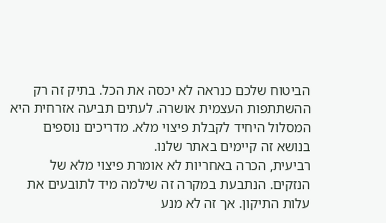הביטוח שלכם כנראה לא יכסה את הכל. בתיק זה רק ההשתתפות העצמית אושרה. לעתים תביעה אזרחית היא המסלול היחיד לקבלת פיצוי מלא. מדריכים נוספים בנושא זה קיימים באתר שלנו.
רביעית, הכרה באחריות לא אומרת פיצוי מלא של הנזקים. הנתבעת במקרה זה שילמה מיד לתובעים את עלות התיקון. אך זה לא מנע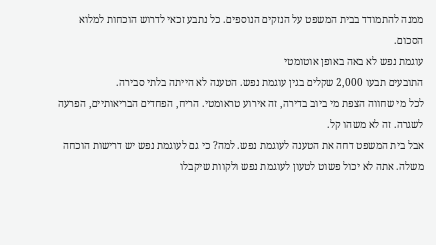ממנה להתמודד בבית המשפט על הנזקים הנוספים. כל נתבע זכאי לדרוש הוכחות למלוא הסכום.
עוגמת נפש לא באה באופן אוטומטי
התובעים תבעו 2,000 שקלים בגין עוגמת נפש. הטענה לא הייתה בלתי סבירה.
לכל מי שחווה הצפת מי ביוב בדירה, זה אירוע טראומטי. הריח, הפחדים הבריאותיים, הפרעה לשגרה. זה לא משהו קל.
אבל בית המשפט דחה את הטענה לעוגמת נפש. למה? כי גם לעוגמת נפש יש דרישות הוכחה משלה. אתה לא יכול פשוט לטעון לעוגמת נפש ולקוות שיקבלו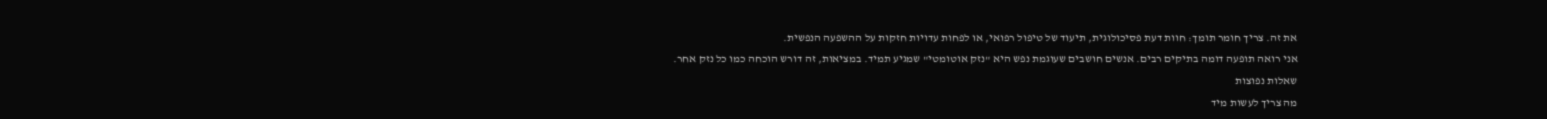את זה. צריך חומר תומך: חוות דעת פסיכולוגית, תיעוד של טיפול רפואי, או לפחות עדויות חזקות על ההשפעה הנפשית.
אני רואה תופעה דומה בתיקים רבים. אנשים חושבים שעוגמת נפש היא "נזק אוטומטי" שמגיע תמיד. במציאות, זה דורש הוכחה כמו כל נזק אחר.
שאלות נפוצות
מה צריך לעשות מיד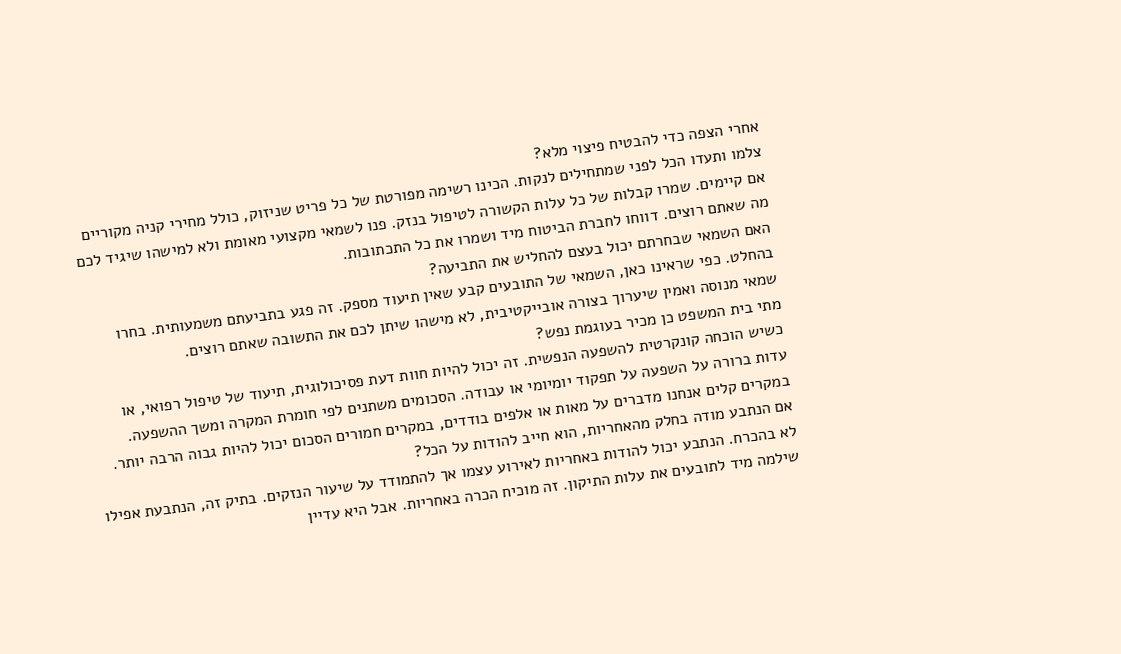אחרי הצפה כדי להבטיח פיצוי מלא?
צלמו ותעדו הכל לפני שמתחילים לנקות. הכינו רשימה מפורטת של כל פריט שניזוק, כולל מחירי קניה מקוריים אם קיימים. שמרו קבלות של כל עלות הקשורה לטיפול בנזק. פנו לשמאי מקצועי מאומת ולא למישהו שיגיד לכם מה שאתם רוצים. דווחו לחברת הביטוח מיד ושמרו את כל התכתובות.
האם השמאי שבחרתם יכול בעצם להחליש את התביעה?
בהחלט. כפי שראינו כאן, השמאי של התובעים קבע שאין תיעוד מספק. זה פגע בתביעתם משמעותית. בחרו שמאי מנוסה ואמין שיערוך בצורה אובייקטיבית, לא מישהו שיתן לכם את התשובה שאתם רוצים.
מתי בית המשפט כן מכיר בעוגמת נפש?
כשיש הוכחה קונקרטית להשפעה הנפשית. זה יכול להיות חוות דעת פסיכולוגית, תיעוד של טיפול רפואי, או עדות ברורה על השפעה על תפקוד יומיומי או עבודה. הסכומים משתנים לפי חומרת המקרה ומשך ההשפעה. במקרים קלים אנחנו מדברים על מאות או אלפים בודדים, במקרים חמורים הסכום יכול להיות גבוה הרבה יותר.
אם הנתבע מודה בחלק מהאחריות, הוא חייב להודות על הכל?
לא בהכרח. הנתבע יכול להודות באחריות לאירוע עצמו אך להתמודד על שיעור הנזקים. בתיק זה, הנתבעת אפילו שילמה מיד לתובעים את עלות התיקון. זה מוכיח הכרה באחריות. אבל היא עדיין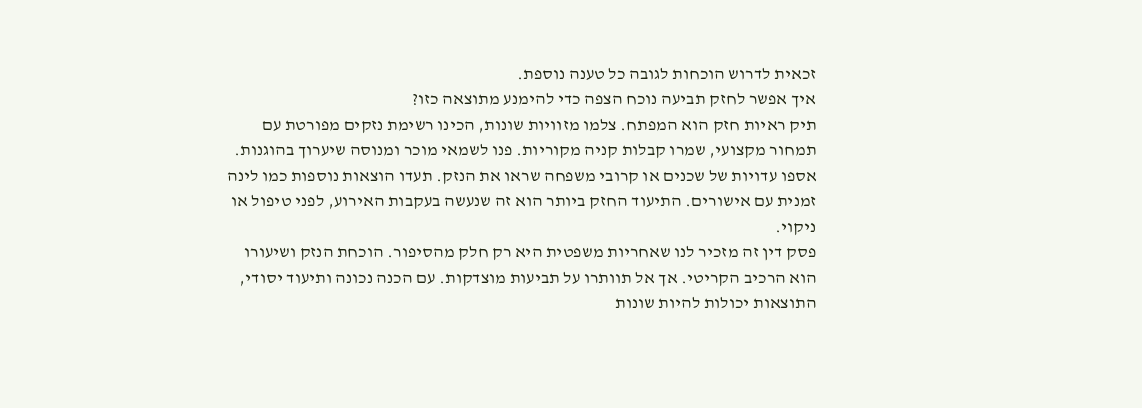זכאית לדרוש הוכחות לגובה כל טענה נוספת.
איך אפשר לחזק תביעה נוכח הצפה כדי להימנע מתוצאה כזו?
תיק ראיות חזק הוא המפתח. צלמו מזוויות שונות, הכינו רשימת נזקים מפורטת עם תמחור מקצועי, שמרו קבלות קניה מקוריות. פנו לשמאי מוכר ומנוסה שיערוך בהוגנות. אספו עדויות של שכנים או קרובי משפחה שראו את הנזק. תעדו הוצאות נוספות כמו לינה זמנית עם אישורים. התיעוד החזק ביותר הוא זה שנעשה בעקבות האירוע, לפני טיפול או ניקוי.
פסק דין זה מזכיר לנו שאחריות משפטית היא רק חלק מהסיפור. הוכחת הנזק ושיעורו הוא הרכיב הקריטי. אך אל תוותרו על תביעות מוצדקות. עם הכנה נכונה ותיעוד יסודי, התוצאות יכולות להיות שונות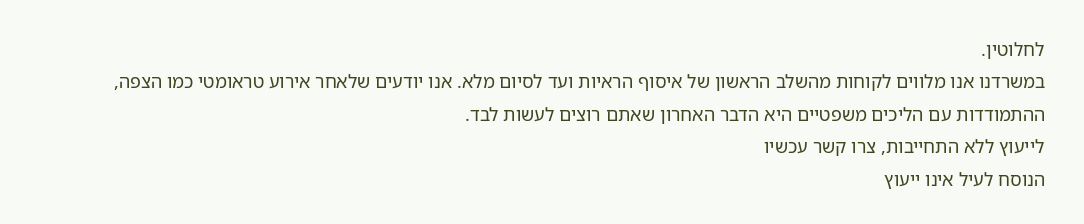לחלוטין.
במשרדנו אנו מלווים לקוחות מהשלב הראשון של איסוף הראיות ועד לסיום מלא. אנו יודעים שלאחר אירוע טראומטי כמו הצפה, ההתמודדות עם הליכים משפטיים היא הדבר האחרון שאתם רוצים לעשות לבד.
לייעוץ ללא התחייבות, צרו קשר עכשיו
הנוסח לעיל אינו ייעוץ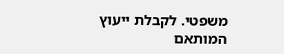משפטי. לקבלת ייעוץ המותאם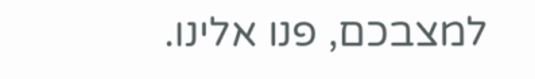למצבכם, פנו אלינו.